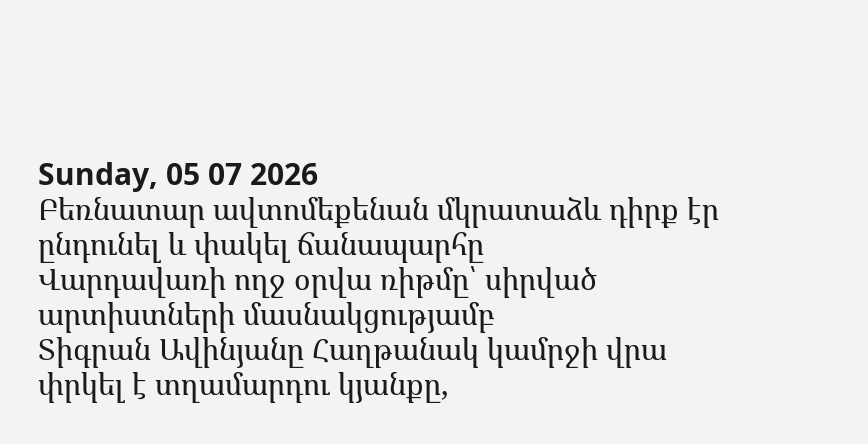Sunday, 05 07 2026
Բեռնատար ավտոմեքենան մկրատաձև դիրք էր ընդունել և փակել ճանապարհը
Վարդավառի ողջ օրվա ռիթմը՝ սիրված արտիստների մասնակցությամբ
Տիգրան Ավինյանը Հաղթանակ կամրջի վրա փրկել է տղամարդու կյանքը,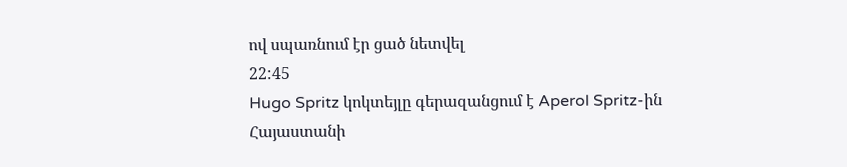ով սպառնում էր ցած նետվել
22:45
Hugo Spritz կոկտեյլը գերազանցում է Aperol Spritz-ին
Հայաստանի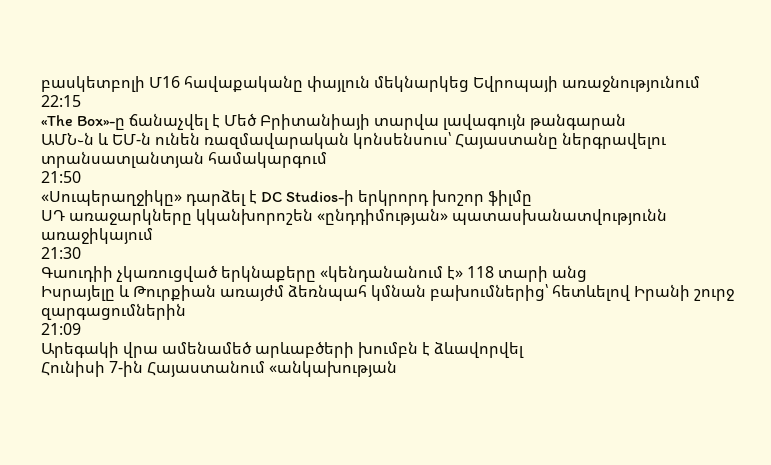բասկետբոլի Մ16 հավաքականը փայլուն մեկնարկեց Եվրոպայի առաջնությունում
22:15
«The Box»-ը ճանաչվել է Մեծ Բրիտանիայի տարվա լավագույն թանգարան
ԱՄՆ֊ն և ԵՄ-ն ունեն ռազմավարական կոնսենսուս՝ Հայաստանը ներգրավելու տրանսատլանտյան համակարգում
21:50
«Սուպերաղջիկը» դարձել է DC Studios-ի երկրորդ խոշոր ֆիլմը
ՍԴ առաջարկները կկանխորոշեն «ընդդիմության» պատասխանատվությունն առաջիկայում
21:30
Գաուդիի չկառուցված երկնաքերը «կենդանանում է» 118 տարի անց
Իսրայելը և Թուրքիան առայժմ ձեռնպահ կմնան բախումներից՝ հետևելով Իրանի շուրջ զարգացումներին
21:09
Արեգակի վրա ամենամեծ արևաբծերի խումբն է ձևավորվել
Հունիսի 7-ին Հայաստանում «անկախության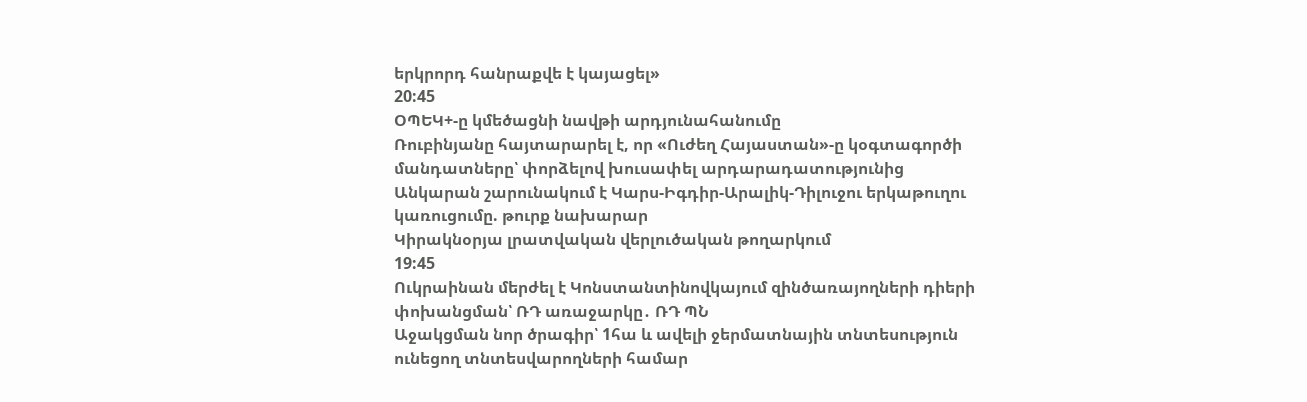երկրորդ հանրաքվե է կայացել»
20:45
ՕՊԵԿ+-ը կմեծացնի նավթի արդյունահանումը
Ռուբինյանը հայտարարել է, որ «Ուժեղ Հայաստան»-ը կօգտագործի մանդատները՝ փորձելով խուսափել արդարադատությունից
Անկարան շարունակում է Կարս-Իգդիր-Արալիկ-Դիլուջու երկաթուղու կառուցումը. թուրք նախարար
Կիրակնօրյա լրատվական վերլուծական թողարկում
19:45
Ուկրաինան մերժել է Կոնստանտինովկայում զինծառայողների դիերի փոխանցման՝ ՌԴ առաջարկը․ ՌԴ ՊՆ
Աջակցման նոր ծրագիր՝ 1հա և ավելի ջերմատնային տնտեսություն ունեցող տնտեսվարողների համար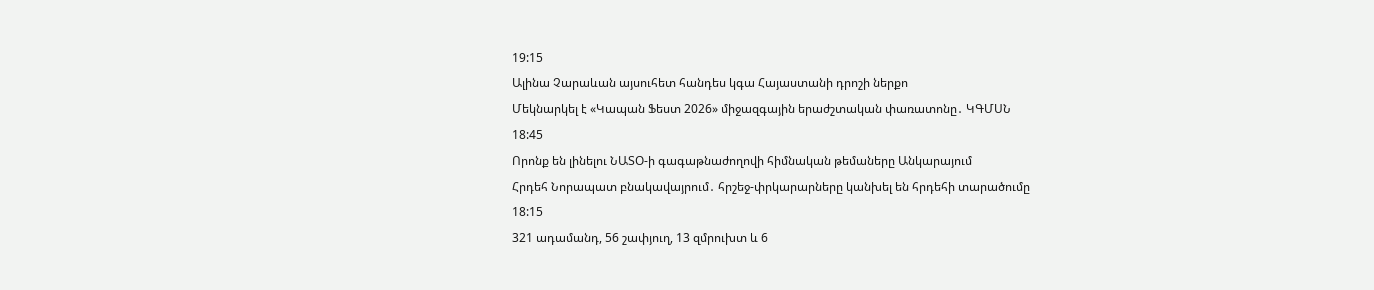19:15
Ալինա Չարաևան այսուհետ հանդես կգա Հայաստանի դրոշի ներքո
Մեկնարկել է «Կապան Ֆեստ 2026» միջազգային երաժշտական փառատոնը․ ԿԳՄՍՆ
18:45
Որոնք են լինելու ՆԱՏՕ-ի գագաթնաժողովի հիմնական թեմաները Անկարայում
Հրդեհ Նորապատ բնակավայրում․ հրշեջ-փրկարարները կանխել են հրդեհի տարածումը
18:15
321 ադամանդ, 56 շափյուղ, 13 զմրուխտ և 6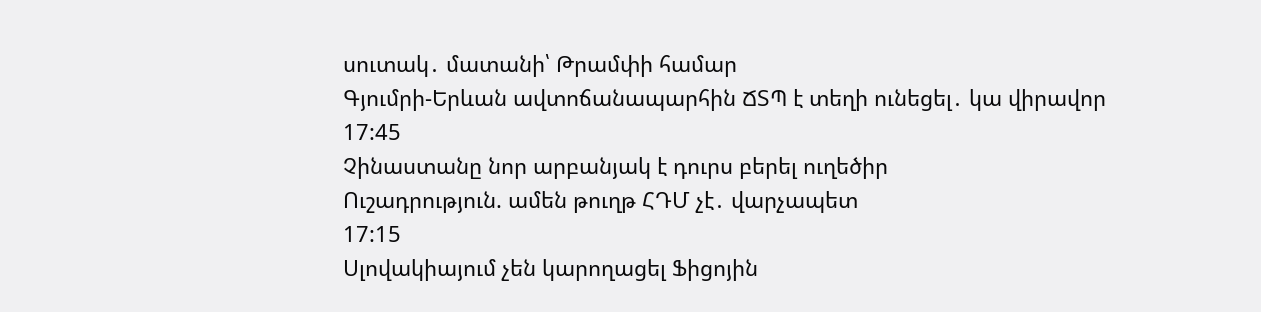սուտակ․ մատանի՝ Թրամփի համար
Գյումրի-Երևան ավտոճանապարհին ՃՏՊ է տեղի ունեցել․ կա վիրավոր
17:45
Չինաստանը նոր արբանյակ է դուրս բերել ուղեծիր
Ուշադրություն. ամեն թուղթ ՀԴՄ չէ․ վարչապետ
17:15
Սլովակիայում չեն կարողացել Ֆիցոյին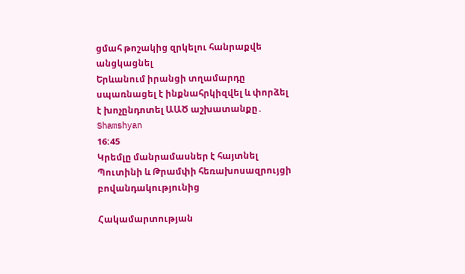ցմահ թոշակից զրկելու հանրաքվե անցկացնել
Երևանում իրանցի տղամարդը սպառնացել է ինքնահրկիզվել և փորձել է խոչընդոտել ԱԱԾ աշխատանքը․ Shamshyan
16:45
Կրեմլը մանրամասներ է հայտնել Պուտինի և Թրամփի հեռախոսազրույցի բովանդակությունից

Հակամարտության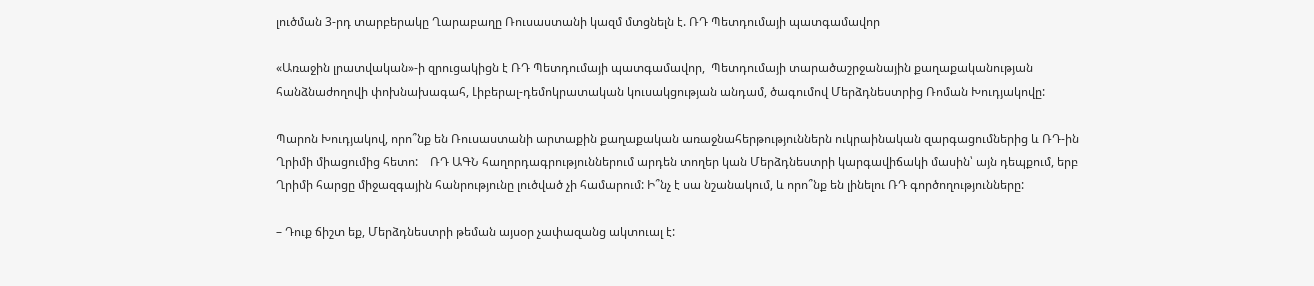լուծման 3-րդ տարբերակը Ղարաբաղը Ռուսաստանի կազմ մտցնելն է. ՌԴ Պետդումայի պատգամավոր

«Առաջին լրատվական»-ի զրուցակիցն է ՌԴ Պետդումայի պատգամավոր,  Պետդումայի տարածաշրջանային քաղաքականության  հանձնաժողովի փոխնախագահ, Լիբերալ-դեմոկրատական կուսակցության անդամ, ծագումով Մերձդնեստրից Ռոման Խուդյակովը:

Պարոն Խուդյակով, որո՞նք են Ռուսաստանի արտաքին քաղաքական առաջնահերթություններն ուկրաինական զարգացումներից և ՌԴ-ին Ղրիմի միացումից հետո:    ՌԴ ԱԳՆ հաղորդագրություններում արդեն տողեր կան Մերձդնեստրի կարգավիճակի մասին՝ այն դեպքում, երբ Ղրիմի հարցը միջազգային հանրությունը լուծված չի համարում: Ի՞նչ է սա նշանակում, և որո՞նք են լինելու ՌԴ գործողությունները:

– Դուք ճիշտ եք, Մերձդնեստրի թեման այսօր չափազանց ակտուալ է: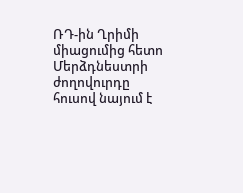ՌԴ-ին Ղրիմի միացումից հետո Մերձդնեստրի ժողովուրդը հուսով նայում է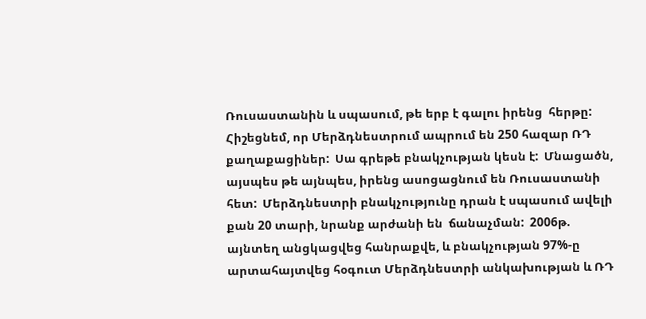Ռուսաստանին և սպասում, թե երբ է գալու իրենց  հերթը: Հիշեցնեմ, որ Մերձդնեստրում ապրում են 250 հազար ՌԴ քաղաքացիներ:  Սա գրեթե բնակչության կեսն է:  Մնացածն, այսպես թե այնպես, իրենց ասոցացնում են Ռուսաստանի հետ:  Մերձդնեստրի բնակչությունը դրան է սպասում ավելի քան 20 տարի, նրանք արժանի են  ճանաչման:  2006թ. այնտեղ անցկացվեց հանրաքվե, և բնակչության 97%-ը  արտահայտվեց հօգուտ Մերձդնեստրի անկախության և ՌԴ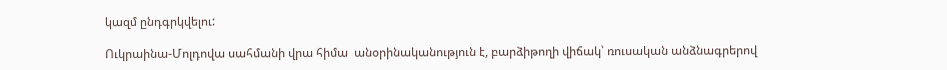կազմ ընդգրկվելու:

Ուկրաինա-Մոլդովա սահմանի վրա հիմա  անօրինականություն է, բարձիթողի վիճակ՝ ռուսական անձնագրերով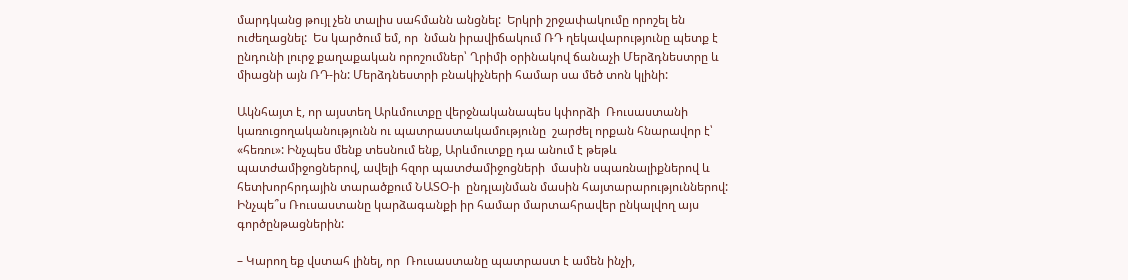մարդկանց թույլ չեն տալիս սահմանն անցնել:  Երկրի շրջափակումը որոշել են ուժեղացնել:  Ես կարծում եմ, որ  նման իրավիճակում ՌԴ ղեկավարությունը պետք է ընդունի լուրջ քաղաքական որոշումներ՝ Ղրիմի օրինակով ճանաչի Մերձդնեստրը և միացնի այն ՌԴ-ին: Մերձդնեստրի բնակիչների համար սա մեծ տոն կլինի:

Ակնհայտ է, որ այստեղ Արևմուտքը վերջնականապես կփորձի  Ռուսաստանի կառուցողականությունն ու պատրաստակամությունը  շարժել որքան հնարավոր է՝ «հեռու»: Ինչպես մենք տեսնում ենք, Արևմուտքը դա անում է թեթև պատժամիջոցներով, ավելի հզոր պատժամիջոցների  մասին սպառնալիքներով և հետխորհրդային տարածքում ՆԱՏՕ-ի  ընդլայնման մասին հայտարարություններով:  Ինչպե՞ս Ռուսաստանը կարձագանքի իր համար մարտահրավեր ընկալվող այս գործընթացներին:

– Կարող եք վստահ լինել, որ  Ռուսաստանը պատրաստ է ամեն ինչի,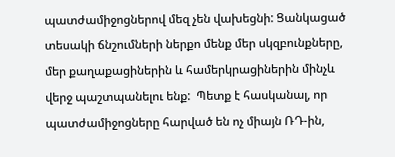պատժամիջոցներով մեզ չեն վախեցնի: Ցանկացած տեսակի ճնշումների ներքո մենք մեր սկզբունքները, մեր քաղաքացիներին և համերկրացիներին մինչև վերջ պաշտպանելու ենք:  Պետք է հասկանալ, որ պատժամիջոցները հարված են ոչ միայն ՌԴ-ին,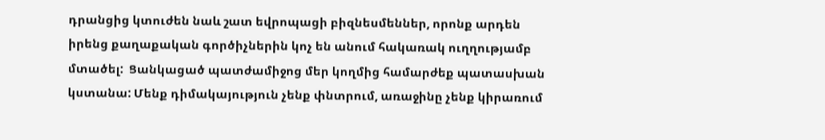դրանցից կտուժեն նաև շատ եվրոպացի բիզնեսմեններ, որոնք արդեն  իրենց քաղաքական գործիչներին կոչ են անում հակառակ ուղղությամբ մտածել:  Ցանկացած պատժամիջոց մեր կողմից համարժեք պատասխան կստանա: Մենք դիմակայություն չենք փնտրում, առաջինը չենք կիրառում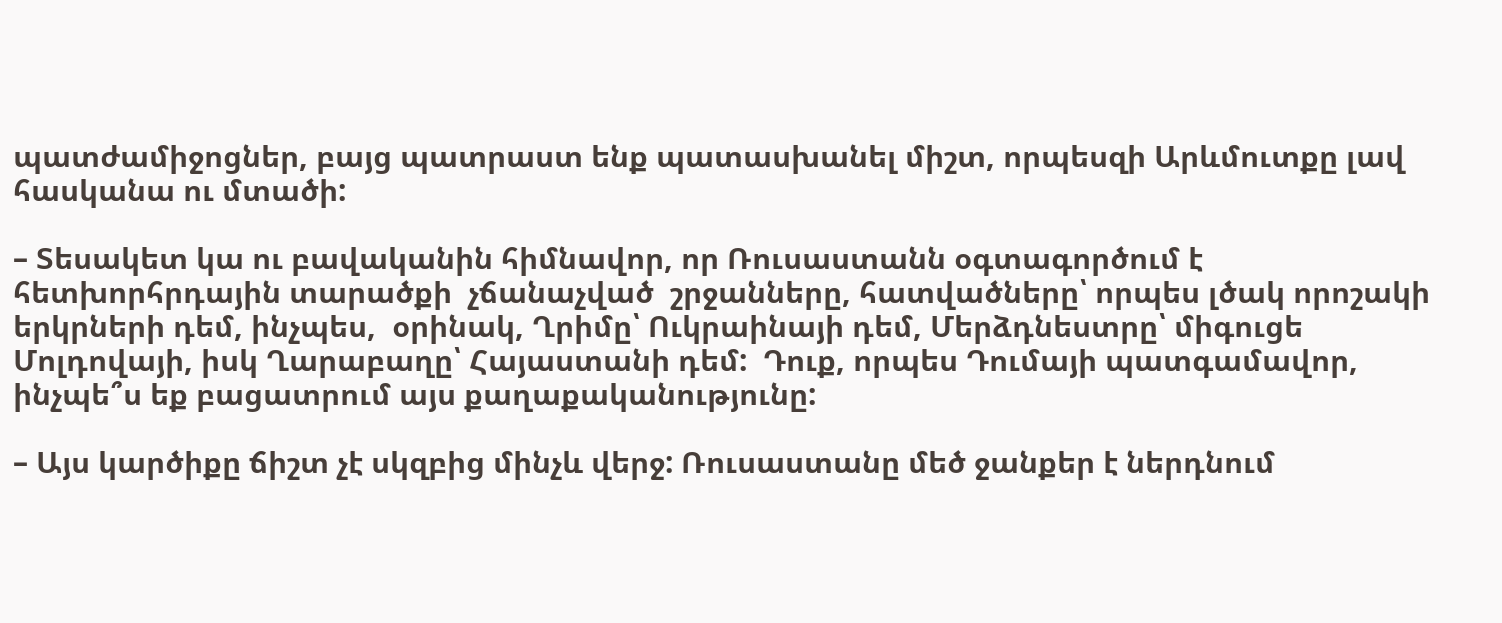պատժամիջոցներ, բայց պատրաստ ենք պատասխանել միշտ, որպեսզի Արևմուտքը լավ հասկանա ու մտածի:

– Տեսակետ կա ու բավականին հիմնավոր, որ Ռուսաստանն օգտագործում է հետխորհրդային տարածքի  չճանաչված  շրջանները, հատվածները՝ որպես լծակ որոշակի երկրների դեմ, ինչպես,  օրինակ, Ղրիմը՝ Ուկրաինայի դեմ, Մերձդնեստրը՝ միգուցե Մոլդովայի, իսկ Ղարաբաղը՝ Հայաստանի դեմ:  Դուք, որպես Դումայի պատգամավոր, ինչպե՞ս եք բացատրում այս քաղաքականությունը:

– Այս կարծիքը ճիշտ չէ սկզբից մինչև վերջ: Ռուսաստանը մեծ ջանքեր է ներդնում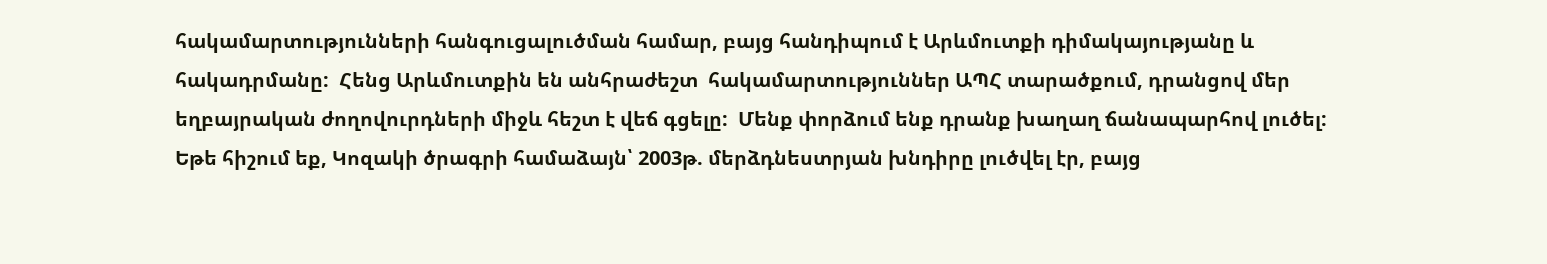հակամարտությունների հանգուցալուծման համար, բայց հանդիպում է Արևմուտքի դիմակայությանը և հակադրմանը:  Հենց Արևմուտքին են անհրաժեշտ  հակամարտություններ ԱՊՀ տարածքում, դրանցով մեր եղբայրական ժողովուրդների միջև հեշտ է վեճ գցելը:  Մենք փորձում ենք դրանք խաղաղ ճանապարհով լուծել: Եթե հիշում եք, Կոզակի ծրագրի համաձայն՝ 2003թ. մերձդնեստրյան խնդիրը լուծվել էր, բայց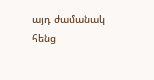այդ ժամանակ հենց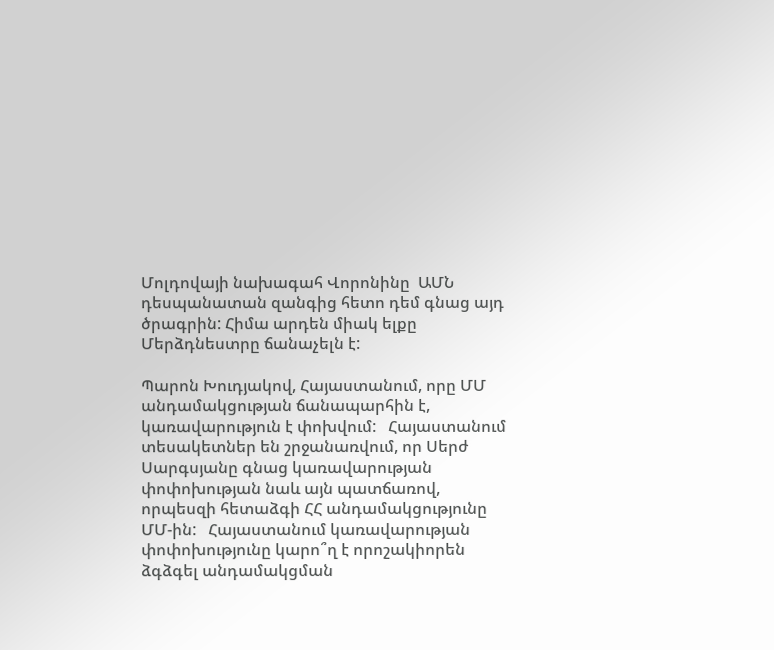Մոլդովայի նախագահ Վորոնինը  ԱՄՆ դեսպանատան զանգից հետո դեմ գնաց այդ ծրագրին: Հիմա արդեն միակ ելքը Մերձդնեստրը ճանաչելն է:

Պարոն Խուդյակով, Հայաստանում, որը ՄՄ անդամակցության ճանապարհին է, կառավարություն է փոխվում:   Հայաստանում տեսակետներ են շրջանառվում, որ Սերժ Սարգսյանը գնաց կառավարության փոփոխության նաև այն պատճառով, որպեսզի հետաձգի ՀՀ անդամակցությունը ՄՄ-ին:   Հայաստանում կառավարության փոփոխությունը կարո՞ղ է որոշակիորեն ձգձգել անդամակցման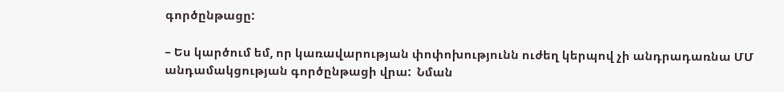գործընթացը:

– Ես կարծում եմ, որ կառավարության փոփոխությունն ուժեղ կերպով չի անդրադառնա ՄՄ անդամակցության գործընթացի վրա:  Նման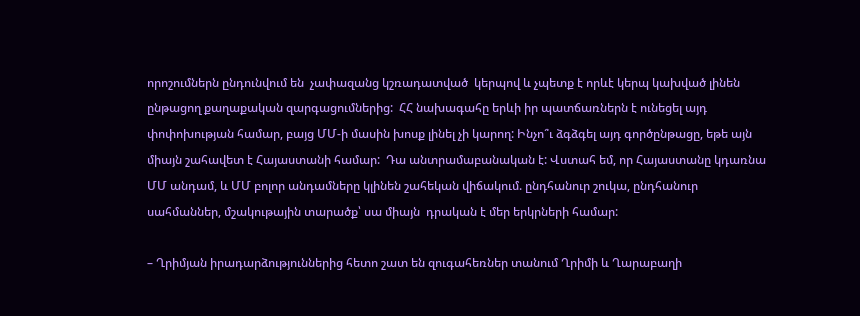որոշումներն ընդունվում են  չափազանց կշռադատված  կերպով և չպետք է որևէ կերպ կախված լինեն ընթացող քաղաքական զարգացումներից:  ՀՀ նախագահը երևի իր պատճառներն է ունեցել այդ փոփոխության համար, բայց ՄՄ-ի մասին խոսք լինել չի կարող: Ինչո՞ւ ձգձգել այդ գործընթացը, եթե այն միայն շահավետ է Հայաստանի համար:  Դա անտրամաբանական է: Վստահ եմ, որ Հայաստանը կդառնա ՄՄ անդամ, և ՄՄ բոլոր անդամները կլինեն շահեկան վիճակում. ընդհանուր շուկա, ընդհանուր սահմաններ, մշակութային տարածք՝ սա միայն  դրական է մեր երկրների համար:

– Ղրիմյան իրադարձություններից հետո շատ են զուգահեռներ տանում Ղրիմի և Ղարաբաղի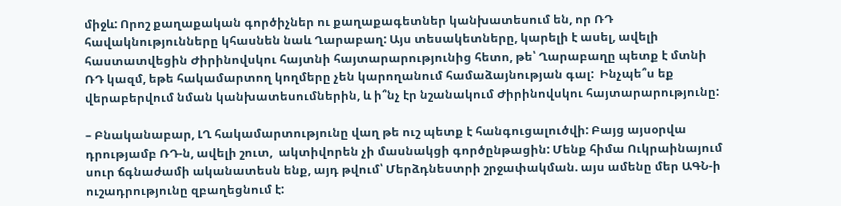միջև: Որոշ քաղաքական գործիչներ ու քաղաքագետներ կանխատեսում են, որ ՌԴ հավակնությունները կհասնեն նաև Ղարաբաղ: Այս տեսակետները, կարելի է ասել, ավելի հաստատվեցին Ժիրինովսկու հայտնի հայտարարությունից հետո, թե՝ Ղարաբաղը պետք է մտնի ՌԴ կազմ, եթե հակամարտող կողմերը չեն կարողանում համաձայնության գալ:  Ինչպե՞ս եք վերաբերվում նման կանխատեսումներին, և ի՞նչ էր նշանակում Ժիրինովսկու հայտարարությունը:

– Բնականաբար, ԼՂ հակամարտությունը վաղ թե ուշ պետք է հանգուցալուծվի: Բայց այսօրվա դրությամբ ՌԴ-ն, ավելի շուտ,  ակտիվորեն չի մասնակցի գործընթացին: Մենք հիմա Ուկրաինայում սուր ճգնաժամի ականատեսն ենք, այդ թվում՝ Մերձդնեստրի շրջափակման. այս ամենը մեր ԱԳՆ-ի ուշադրությունը զբաղեցնում է: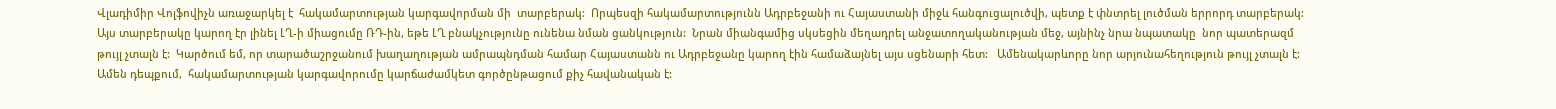Վլադիմիր Վոլֆովիչն առաջարկել է  հակամարտության կարգավորման մի  տարբերակ:  Որպեսզի հակամարտությունն Ադրբեջանի ու Հայաստանի միջև հանգուցալուծվի, պետք է փնտրել լուծման երրորդ տարբերակ:  Այս տարբերակը կարող էր լինել ԼՂ-ի միացումը ՌԴ-ին, եթե ԼՂ բնակչությունը ունենա նման ցանկություն:  Նրան միանգամից սկսեցին մեղադրել անջատողականության մեջ, այնինչ նրա նպատակը  նոր պատերազմ թույլ չտալն է:  Կարծում եմ, որ տարածաշրջանում խաղաղության ամրապնդման համար Հայաստանն ու Ադրբեջանը կարող էին համաձայնել այս սցենարի հետ:   Ամենակարևորը նոր արյունահեղություն թույլ չտալն է: Ամեն դեպքում,  հակամարտության կարգավորումը կարճաժամկետ գործընթացում քիչ հավանական է: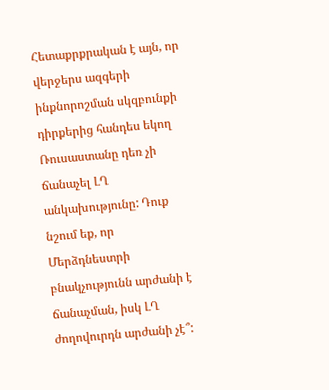Հետաքրքրական է այն, որ վերջերս ազգերի ինքնորոշման սկզբունքի դիրքերից հանդես եկող Ռուսաստանը դեռ չի ճանաչել ԼՂ անկախությունը: Դուք նշում եք, որ Մերձդնեստրի բնակչությունն արժանի է ճանաչման, իսկ ԼՂ ժողովուրդն արժանի չէ՞: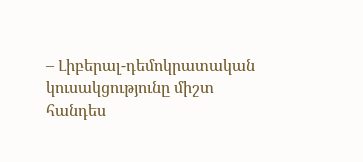– Լիբերալ-դեմոկրատական կուսակցությունը միշտ հանդես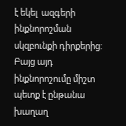է եկել  ազգերի ինքնորոշման սկզբունքի դիրքերից:  Բայց այդ ինքնորոշումը միշտ պետք է ընթանա խաղաղ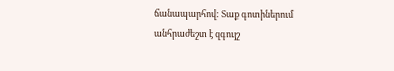ճանապարհով: Տաք գոտիներում անհրաժեշտ է զգույշ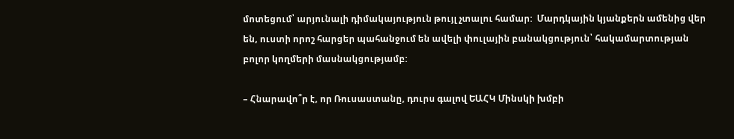մոտեցում՝ արյունալի դիմակայություն թույլ չտալու համար:  Մարդկային կյանքերն ամենից վեր են, ուստի որոշ հարցեր պահանջում են ավելի փուլային բանակցություն՝ հակամարտության բոլոր կողմերի մասնակցությամբ:

– Հնարավո՞ր է, որ Ռուսաստանը, դուրս գալով ԵԱՀԿ Մինսկի խմբի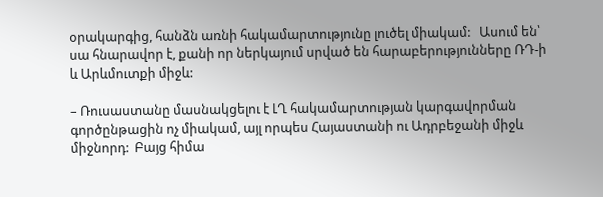օրակարգից, հանձն առնի հակամարտությունը լուծել միակամ:   Ասում են՝ սա հնարավոր է, քանի որ ներկայում սրված են հարաբերությունները ՌԴ-ի և Արևմուտքի միջև:

– Ռուսաստանը մասնակցելու է ԼՂ հակամարտության կարգավորման գործընթացին ոչ միակամ, այլ որպես Հայաստանի ու Ադրբեջանի միջև միջնորդ:  Բայց հիմա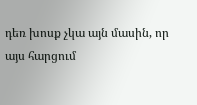դեռ խոսք չկա այն մասին, որ  այս հարցում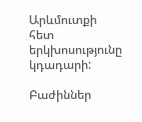Արևմուտքի հետ երկխոսությունը կդադարի:

Բաժիններ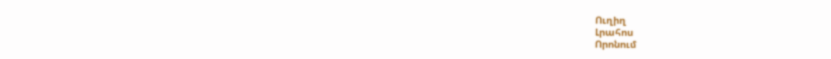Ուղիղ
Լրահոս
Որոնում